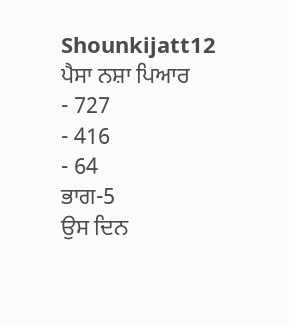Shounkijatt12
ਪੈਸਾ ਨਸ਼ਾ ਪਿਆਰ
- 727
- 416
- 64
ਭਾਗ-5
ਉਸ ਦਿਨ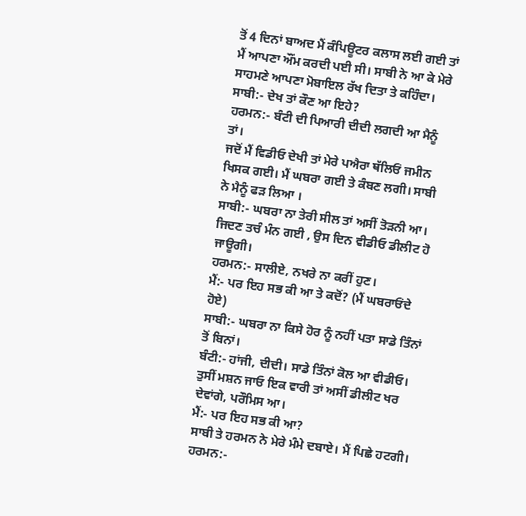ਤੋਂ 4 ਦਿਨਾਂ ਬਾਅਦ ਮੈਂ ਕੰਪਿਊਟਰ ਕਲਾਸ ਲਈ ਗਈ ਤਾਂ ਮੈਂ ਆਪਣਾ ਔਂਮ ਕਰਦੀ ਪਈ ਸੀ। ਸਾਬੀ ਨੇ ਆ ਕੇ ਮੇਰੇ ਸਾਹਮਣੇ ਆਪਣਾ ਮੋਬਾਇਲ ਰੱਖ ਦਿਤਾ ਤੇ ਕਹਿੰਦਾ।
ਸਾਬੀ:- ਦੇਖ ਤਾਂ ਕੌਣ ਆ ਇਹੇ?
ਹਰਮਨ:- ਬੰਟੀ ਦੀ ਪਿਆਰੀ ਦੀਦੀ ਲਗਦੀ ਆ ਮੈਨੂੰ ਤਾਂ।
ਜਦੋਂ ਮੈਂ ਵਿਡੀਓ ਦੇਖੀ ਤਾਂ ਮੇਰੇ ਪਐਰਾ ਥੱਲਿਓਂ ਜਮੀਨ ਖਿਸਕ ਗਈ। ਮੈਂ ਘਬਰਾ ਗਈ ਤੇ ਕੰਬਣ ਲਗੀ। ਸਾਬੀ ਨੇ ਮੈਨੂੰ ਫੜ ਲਿਆ ।
ਸਾਬੀ:- ਘਬਰਾ ਨਾ ਤੇਰੀ ਸੀਲ ਤਾਂ ਅਸੀਂ ਤੋੜਨੀ ਆ। ਜਿਦਣ ਤਚੰ ਮੰਨ ਗਈ , ਉਸ ਦਿਨ ਵੀਡੀਓ ਡੀਲੀਟ ਹੋ ਜਾਊਗੀ।
ਹਰਮਨ:- ਸਾਲੀਏ, ਨਖਰੇ ਨਾ ਕਰੀਂ ਹੁਣ।
ਮੈਂ:- ਪਰ ਇਹ ਸਭ ਕੀ ਆ ਤੇ ਕਦੋਂ? (ਮੈਂ ਘਬਰਾਓਂਦੇ ਹੋਏ)
ਸਾਬੀ:- ਘਬਰਾ ਨਾ ਕਿਸੇ ਹੋਰ ਨੂੰ ਨਹੀਂ ਪਤਾ ਸਾਡੇ ਤਿੰਨਾਂ ਤੋਂ ਬਿਨਾਂ।
ਬੰਟੀ:- ਹਾਂਜੀ, ਦੀਦੀ। ਸਾਡੇ ਤਿੰਨਾਂ ਕੋਲ ਆ ਵੀਡੀਓ। ਤੁਸੀਂ ਮਸ਼ਨ ਜਾਓ ਇਕ ਵਾਰੀ ਤਾਂ ਅਸੀਂ ਡੀਲੀਟ ਖਰ ਦੇਵਾਂਗੇ, ਪਰੌਮਿਸ ਆ।
ਮੈਂ:- ਪਰ ਇਹ ਸਭ ਕੀ ਆ?
ਸਾਬੀ ਤੇ ਹਰਮਨ ਨੇ ਮੇਰੇ ਮੰਮੇ ਦਬਾਏ। ਮੈਂ ਪਿਛੇ ਹਟਗੀ।
ਹਰਮਨ:-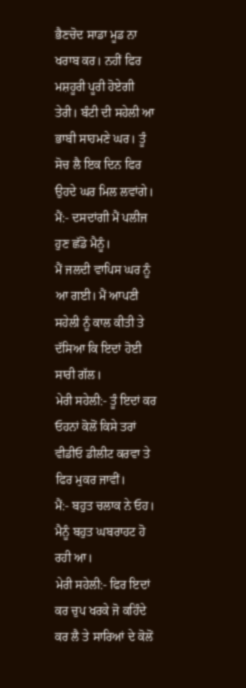ਭੈਣਚੋਦ ਸਾਡਾ ਮੂਡ ਨਾ ਖਰਾਬ ਕਰ। ਨਹੀਂ ਫਿਰ ਮਸ਼ਹੂਰੀ ਪੂਰੀ ਹੋਏਗੀ ਤੇਰੀ। ਬੰਟੀ ਦੀ ਸਹੇਲੀ ਆ ਭਾਬੀ ਸਾਹਮਣੇ ਘਰ। ਤੂੰ ਸੋਚ ਲੈ ਇਕ ਦਿਨ ਫਿਰ ਉਹਦੇ ਘਰ ਮਿਲ ਲਵਾਂਗੇ।
ਮੈਂ:- ਦਸਦਾਂਗੀ ਮੈਂ ਪਲੀਜ ਹੁਣ ਛੱਡੋ ਮੈਨੂੰ।
ਮੈਂ ਜਲਦੀ ਵਾਪਿਸ ਘਰ ਨੂੰ ਆ ਗਈ। ਮੈਂ ਆਪਣੀ ਸਹੇਲੀ ਨੂੰ ਕਾਲ ਕੀਤੀ ਤੇ ਦੱਸਿਆ ਕਿ ਇਦਾਂ ਹੋਈ ਸਾਰੀ ਗੱਲ।
ਮੇਰੀ ਸਹੇਲੀ:- ਤੂੰ ਇਦਾਂ ਕਰ ਓਹਨਾਂ ਕੋਲੋਂ ਕਿਸੇ ਤਰਾਂ ਵੀਡੀਓ ਡੀਲੀਟ ਕਰਵਾ ਤੇ ਫਿਰ ਮੁਕਰ ਜਾਵੀਂ।
ਮੈਂ:- ਬਹੁਤ ਚਲਾਕ ਨੇ ਓਹ। ਮੈਨੂੰ ਬਹੁਤ ਘਬਰਾਹਟ ਹੋ ਰਹੀ ਆ।
ਮੇਰੀ ਸਹੇਲੀ:- ਫਿਰ ਇਦਾਂ ਕਰ ਚੁਪ ਖਰਕੇ ਜੋ ਕਹਿੰਦੇ ਕਰ ਲੈ ਤੇ ਸਾਰਿਆਂ ਦੇ ਕੋਲੋਂ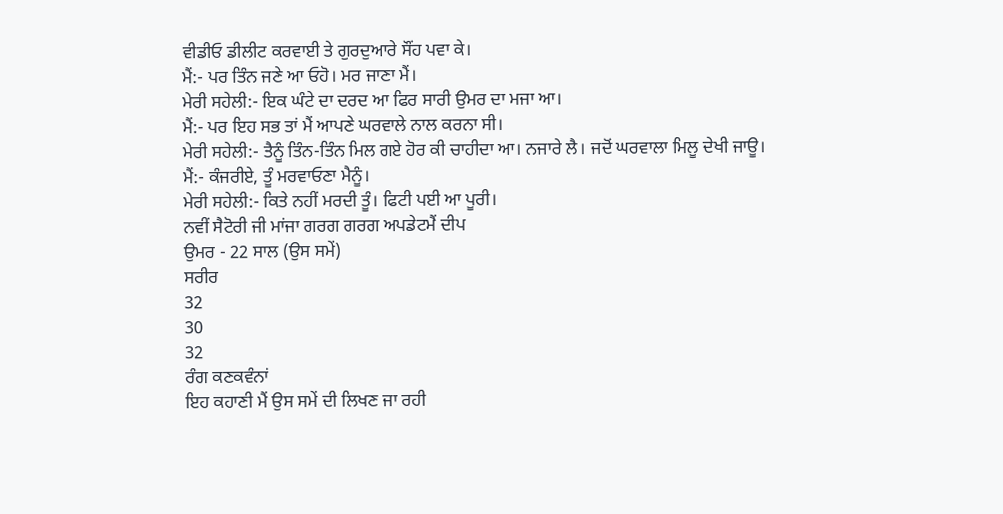ਵੀਡੀਓ ਡੀਲੀਟ ਕਰਵਾਈ ਤੇ ਗੁਰਦੁਆਰੇ ਸੌਂਹ ਪਵਾ ਕੇ।
ਮੈਂ:- ਪਰ ਤਿੰਨ ਜਣੇ ਆ ਓਹੋ। ਮਰ ਜਾਣਾ ਮੈਂ।
ਮੇਰੀ ਸਹੇਲੀ:- ਇਕ ਘੰਟੇ ਦਾ ਦਰਦ ਆ ਫਿਰ ਸਾਰੀ ਉਮਰ ਦਾ ਮਜਾ ਆ।
ਮੈਂ:- ਪਰ ਇਹ ਸਭ ਤਾਂ ਮੈਂ ਆਪਣੇ ਘਰਵਾਲੇ ਨਾਲ ਕਰਨਾ ਸੀ।
ਮੇਰੀ ਸਹੇਲੀ:- ਤੈਨੂੰ ਤਿੰਨ-ਤਿੰਨ ਮਿਲ ਗਏ ਹੋਰ ਕੀ ਚਾਹੀਦਾ ਆ। ਨਜਾਰੇ ਲੈ। ਜਦੋਂ ਘਰਵਾਲਾ ਮਿਲੂ ਦੇਖੀ ਜਾਊ।
ਮੈਂ:- ਕੰਜਰੀਏ, ਤੂੰ ਮਰਵਾਓਣਾ ਮੈਨੂੰ।
ਮੇਰੀ ਸਹੇਲੀ:- ਕਿਤੇ ਨਹੀਂ ਮਰਦੀ ਤੂੰ। ਫਿਟੀ ਪਈ ਆ ਪੂਰੀ।
ਨਵੀਂ ਸੈਟੋਰੀ ਜੀ ਮਾਂਜਾ ਗਰਗ ਗਰਗ ਅਪਡੇਟਮੈਂ ਦੀਪ
ਉਮਰ - 22 ਸਾਲ (ਉਸ ਸਮੇਂ)
ਸਰੀਰ
32
30
32
ਰੰਗ ਕਣਕਵੰਨਾਂ
ਇਹ ਕਹਾਣੀ ਮੈਂ ਉਸ ਸਮੇਂ ਦੀ ਲਿਖਣ ਜਾ ਰਹੀ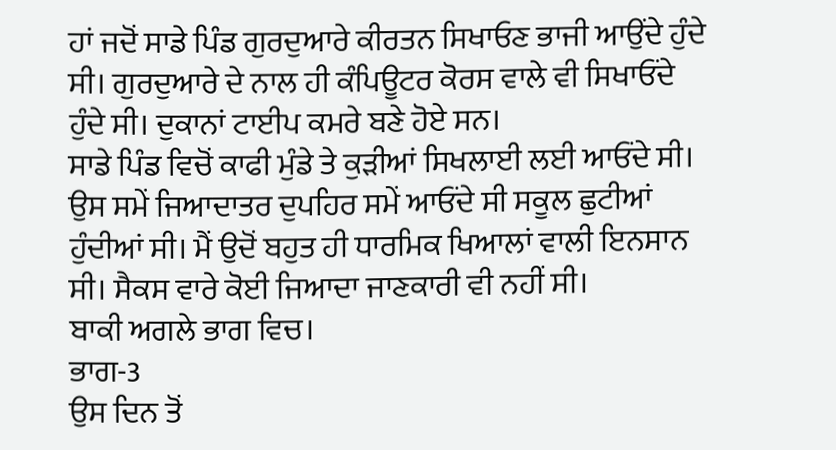ਹਾਂ ਜਦੋਂ ਸਾਡੇ ਪਿੰਡ ਗੁਰਦੁਆਰੇ ਕੀਰਤਨ ਸਿਖਾਓਣ ਭਾਜੀ ਆਉਂਦੇ ਹੁੰਦੇ ਸੀ। ਗੁਰਦੁਆਰੇ ਦੇ ਨਾਲ ਹੀ ਕੰਪਿਊਟਰ ਕੋਰਸ ਵਾਲੇ ਵੀ ਸਿਖਾਓਂਦੇ ਹੁੰਦੇ ਸੀ। ਦੁਕਾਨਾਂ ਟਾਈਪ ਕਮਰੇ ਬਣੇ ਹੋਏ ਸਨ।
ਸਾਡੇ ਪਿੰਡ ਵਿਚੋਂ ਕਾਫੀ ਮੁੰਡੇ ਤੇ ਕੁੜੀਆਂ ਸਿਖਲਾਈ ਲਈ ਆਓਂਦੇ ਸੀ। ਉਸ ਸਮੇਂ ਜਿਆਦਾਤਰ ਦੁਪਹਿਰ ਸਮੇਂ ਆਓਂਦੇ ਸੀ ਸਕੂਲ ਛੁਟੀਆਂ ਹੁੰਦੀਆਂ ਸੀ। ਮੈਂ ਉਦੋਂ ਬਹੁਤ ਹੀ ਧਾਰਮਿਕ ਖਿਆਲਾਂ ਵਾਲੀ ਇਨਸਾਨ ਸੀ। ਸੈਕਸ ਵਾਰੇ ਕੋਈ ਜਿਆਦਾ ਜਾਣਕਾਰੀ ਵੀ ਨਹੀਂ ਸੀ।
ਬਾਕੀ ਅਗਲੇ ਭਾਗ ਵਿਚ।
ਭਾਗ-3
ਉਸ ਦਿਨ ਤੋਂ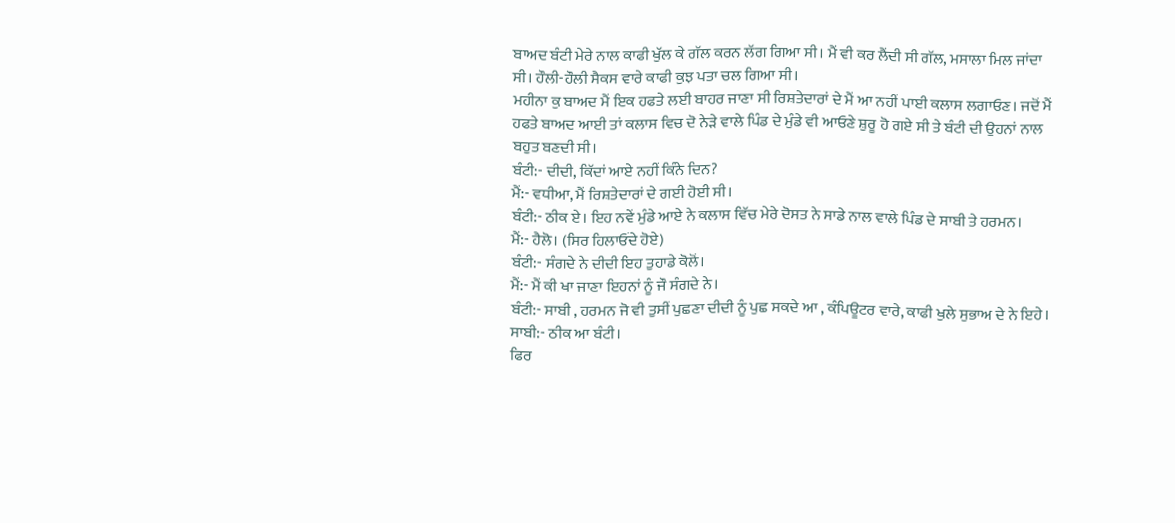ਬਾਅਦ ਬੰਟੀ ਮੇਰੇ ਨਾਲ ਕਾਫੀ ਖੁੱਲ ਕੇ ਗੱਲ ਕਰਨ ਲੱਗ ਗਿਆ ਸੀ। ਮੈਂ ਵੀ ਕਰ ਲੈਂਦੀ ਸੀ ਗੱਲ, ਮਸਾਲਾ ਮਿਲ ਜਾਂਦਾ ਸੀ। ਹੌਲੀ-ਹੌਲੀ ਸੈਕਸ ਵਾਰੇ ਕਾਫੀ ਕੁਝ ਪਤਾ ਚਲ ਗਿਆ ਸੀ।
ਮਹੀਨਾ ਕੁ ਬਾਅਦ ਮੈਂ ਇਕ ਹਫਤੇ ਲਈ ਬਾਹਰ ਜਾਣਾ ਸੀ ਰਿਸ਼ਤੇਦਾਰਾਂ ਦੇ ਮੈਂ ਆ ਨਹੀਂ ਪਾਈ ਕਲਾਸ ਲਗਾਓਣ। ਜਦੋਂ ਮੈਂ ਹਫਤੇ ਬਾਅਦ ਆਈ ਤਾਂ ਕਲਾਸ ਵਿਚ ਦੋ ਨੇੜੇ ਵਾਲੇ ਪਿੰਡ ਦੇ ਮੁੰਡੇ ਵੀ ਆਓਣੇ ਸ਼ੁਰੂ ਹੋ ਗਏ ਸੀ ਤੇ ਬੰਟੀ ਦੀ ਉਹਨਾਂ ਨਾਲ ਬਹੁਤ ਬਣਦੀ ਸੀ।
ਬੰਟੀ:- ਦੀਦੀ, ਕਿੱਦਾਂ ਆਏ ਨਹੀਂ ਕਿੰਨੇ ਦਿਨ?
ਮੈਂ:- ਵਧੀਆ, ਮੈਂ ਰਿਸ਼ਤੇਦਾਰਾਂ ਦੇ ਗਈ ਹੋਈ ਸੀ।
ਬੰਟੀ:- ਠੀਕ ਏ। ਇਹ ਨਵੇਂ ਮੁੰਡੇ ਆਏ ਨੇ ਕਲਾਸ ਵਿੱਚ ਮੇਰੇ ਦੋਸਤ ਨੇ ਸਾਡੇ ਨਾਲ ਵਾਲੇ ਪਿੰਡ ਦੇ ਸਾਬੀ ਤੇ ਹਰਮਨ।
ਮੈਂ:- ਹੈਲੋ। (ਸਿਰ ਹਿਲਾਓਂਦੇ ਹੋਏ)
ਬੰਟੀ:- ਸੰਗਦੇ ਨੇ ਦੀਦੀ ਇਹ ਤੁਹਾਡੇ ਕੋਲੋਂ।
ਮੈਂ:- ਮੈਂ ਕੀ ਖਾ ਜਾਣਾ ਇਹਨਾਂ ਨੂੰ ਜੌ ਸੰਗਦੇ ਨੇ।
ਬੰਟੀ:- ਸਾਬੀ , ਹਰਮਨ ਜੋ ਵੀ ਤੁਸੀਂ ਪੁਛਣਾ ਦੀਦੀ ਨੂੰ ਪੁਛ ਸਕਦੇ ਆ , ਕੰਪਿਊਟਰ ਵਾਰੇ, ਕਾਫੀ ਖੁਲੇ ਸੁਭਾਅ ਦੇ ਨੇ ਇਹੇ।
ਸਾਬੀ:- ਠੀਕ ਆ ਬੰਟੀ।
ਫਿਰ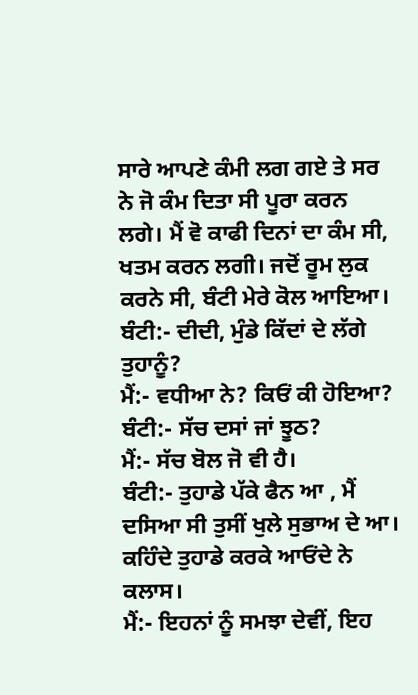ਸਾਰੇ ਆਪਣੇ ਕੰਮੀ ਲਗ ਗਏ ਤੇ ਸਰ ਨੇ ਜੋ ਕੰਮ ਦਿਤਾ ਸੀ ਪੂਰਾ ਕਰਨ ਲਗੇ। ਮੈਂ ਵੋ ਕਾਫੀ ਦਿਨਾਂ ਦਾ ਕੰਮ ਸੀ, ਖਤਮ ਕਰਨ ਲਗੀ। ਜਦੋਂ ਰੂਮ ਲੁਕ ਕਰਨੇ ਸੀ, ਬੰਟੀ ਮੇਰੇ ਕੋਲ ਆਇਆ।
ਬੰਟੀ:- ਦੀਦੀ, ਮੁੰਡੇ ਕਿੱਦਾਂ ਦੇ ਲੱਗੇ ਤੁਹਾਨੂੰ?
ਮੈਂ:- ਵਧੀਆ ਨੇ? ਕਿਓਂ ਕੀ ਹੋਇਆ?
ਬੰਟੀ:- ਸੱਚ ਦਸਾਂ ਜਾਂ ਝੂਠ?
ਮੈਂ:- ਸੱਚ ਬੋਲ ਜੋ ਵੀ ਹੈ।
ਬੰਟੀ:- ਤੁਹਾਡੇ ਪੱਕੇ ਫੈਨ ਆ , ਮੈਂ ਦਸਿਆ ਸੀ ਤੁਸੀਂ ਖੁਲੇ ਸੁਭਾਅ ਦੇ ਆ। ਕਹਿੰਦੇ ਤੁਹਾਡੇ ਕਰਕੇ ਆਓਂਦੇ ਨੇ ਕਲਾਸ।
ਮੈਂ:- ਇਹਨਾਂ ਨੂੰ ਸਮਝਾ ਦੇਵੀਂ, ਇਹ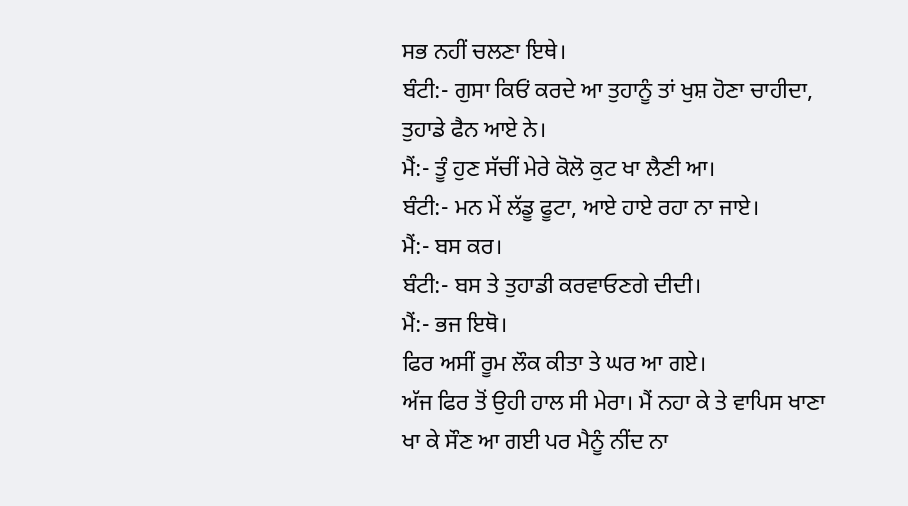ਸਭ ਨਹੀਂ ਚਲਣਾ ਇਥੇ।
ਬੰਟੀ:- ਗੁਸਾ ਕਿਓਂ ਕਰਦੇ ਆ ਤੁਹਾਨੂੰ ਤਾਂ ਖੁਸ਼ ਹੋਣਾ ਚਾਹੀਦਾ, ਤੁਹਾਡੇ ਫੈਨ ਆਏ ਨੇ।
ਮੈਂ:- ਤੂੰ ਹੁਣ ਸੱਚੀਂ ਮੇਰੇ ਕੋਲੋ ਕੁਟ ਖਾ ਲੈਣੀ ਆ।
ਬੰਟੀ:- ਮਨ ਮੇਂ ਲੱਡੂ ਫੂਟਾ, ਆਏ ਹਾਏ ਰਹਾ ਨਾ ਜਾਏ।
ਮੈਂ:- ਬਸ ਕਰ।
ਬੰਟੀ:- ਬਸ ਤੇ ਤੁਹਾਡੀ ਕਰਵਾਓਣਗੇ ਦੀਦੀ।
ਮੈਂ:- ਭਜ ਇਥੋ।
ਫਿਰ ਅਸੀਂ ਰੂਮ ਲੌਕ ਕੀਤਾ ਤੇ ਘਰ ਆ ਗਏ।
ਅੱਜ ਫਿਰ ਤੋਂ ਉਹੀ ਹਾਲ ਸੀ ਮੇਰਾ। ਮੈਂ ਨਹਾ ਕੇ ਤੇ ਵਾਪਿਸ ਖਾਣਾ ਖਾ ਕੇ ਸੌਣ ਆ ਗਈ ਪਰ ਮੈਨੂੰ ਨੀਂਦ ਨਾ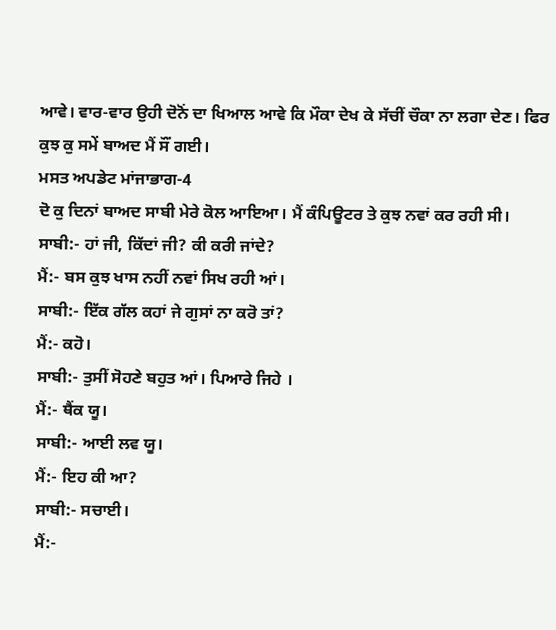ਆਵੇ। ਵਾਰ-ਵਾਰ ਉਹੀ ਦੋਨੋਂ ਦਾ ਖਿਆਲ ਆਵੇ ਕਿ ਮੌਕਾ ਦੇਖ ਕੇ ਸੱਚੀਂ ਚੌਕਾ ਨਾ ਲਗਾ ਦੇਣ। ਫਿਰ ਕੁਝ ਕੁ ਸਮੇਂ ਬਾਅਦ ਮੈਂ ਸੌਂ ਗਈ।
ਮਸਤ ਅਪਡੇਟ ਮਾਂਜਾਭਾਗ-4
ਦੋ ਕੁ ਦਿਨਾਂ ਬਾਅਦ ਸਾਬੀ ਮੇਰੇ ਕੋਲ ਆਇਆ। ਮੈਂ ਕੰਪਿਊਟਰ ਤੇ ਕੁਝ ਨਵਾਂ ਕਰ ਰਹੀ ਸੀ।
ਸਾਬੀ:- ਹਾਂ ਜੀ, ਕਿੱਦਾਂ ਜੀ? ਕੀ ਕਰੀ ਜਾਂਦੇ?
ਮੈਂ:- ਬਸ ਕੁਝ ਖਾਸ ਨਹੀਂ ਨਵਾਂ ਸਿਖ ਰਹੀ ਆਂ।
ਸਾਬੀ:- ਇੱਕ ਗੱਲ ਕਹਾਂ ਜੇ ਗੁਸਾਂ ਨਾ ਕਰੋ ਤਾਂ?
ਮੈਂ:- ਕਹੋ।
ਸਾਬੀ:- ਤੁਸੀਂ ਸੋਹਣੇ ਬਹੁਤ ਆਂ। ਪਿਆਰੇ ਜਿਹੇ ।
ਮੈਂ:- ਥੈਂਕ ਯੂ।
ਸਾਬੀ:- ਆਈ ਲਵ ਯੂ।
ਮੈਂ:- ਇਹ ਕੀ ਆ?
ਸਾਬੀ:- ਸਚਾਈ।
ਮੈਂ:-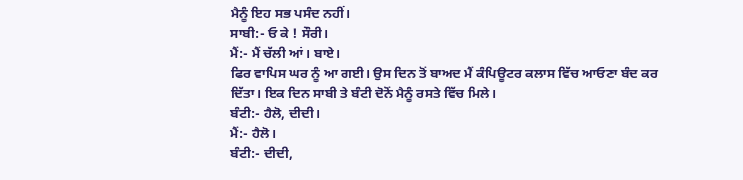ਮੈਨੂੰ ਇਹ ਸਭ ਪਸੰਦ ਨਹੀਂ।
ਸਾਬੀ:- ਓ ਕੇ ! ਸੌਰੀ।
ਮੈਂ:- ਮੈਂ ਚੱਲੀ ਆਂ। ਬਾਏ।
ਫਿਰ ਵਾਪਿਸ ਘਰ ਨੂੰ ਆ ਗਈ। ਉਸ ਦਿਨ ਤੋਂ ਬਾਅਦ ਮੈਂ ਕੰਪਿਊਟਰ ਕਲਾਸ ਵਿੱਚ ਆਓਣਾ ਬੰਦ ਕਰ ਦਿੱਤਾ। ਇਕ ਦਿਨ ਸਾਬੀ ਤੇ ਬੰਟੀ ਦੋਨੋਂ ਮੈਨੂੰ ਰਸਤੇ ਵਿੱਚ ਮਿਲੇ।
ਬੰਟੀ:- ਹੈਲੋ, ਦੀਦੀ।
ਮੈਂ:- ਹੈਲੋ।
ਬੰਟੀ:- ਦੀਦੀ,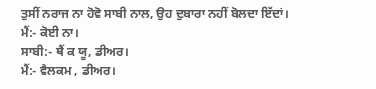ਤੁਸੀਂ ਨਰਾਜ ਨਾ ਹੋਵੋ ਸਾਬੀ ਨਾਲ, ਉਹ ਦੁਬਾਰਾ ਨਹੀਂ ਬੋਲਦਾ ਇੱਦਾਂ।
ਮੈਂ:- ਕੋਈ ਨਾ।
ਸਾਬੀ:- ਥੈਂ ਕ ਯੂ, ਡੀਅਰ।
ਮੈਂ:- ਵੈਲਕਮ , ਡੀਅਰ।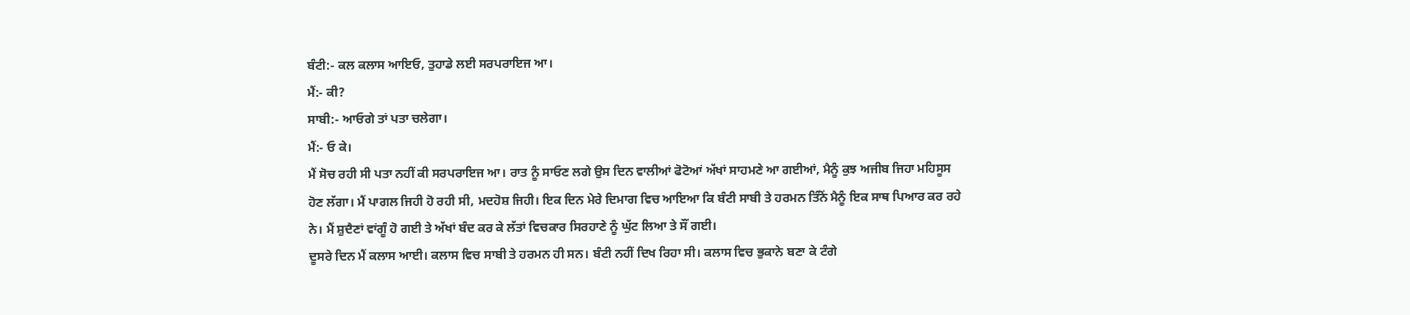ਬੰਟੀ:- ਕਲ ਕਲਾਸ ਆਇਓ, ਤੁਹਾਡੇ ਲਈ ਸਰਪਰਾਇਜ ਆ।
ਮੈਂ:- ਕੀ?
ਸਾਬੀ:- ਆਓਗੇ ਤਾਂ ਪਤਾ ਚਲੇਗਾ।
ਮੈਂ:- ਓ ਕੇ।
ਮੈਂ ਸੋਚ ਰਹੀ ਸੀ ਪਤਾ ਨਹੀਂ ਕੀ ਸਰਪਰਾਇਜ ਆ। ਰਾਤ ਨੂੰ ਸਾਓਣ ਲਗੇ ਉਸ ਦਿਨ ਵਾਲੀਆਂ ਫੋਟੋਆਂ ਅੱਖਾਂ ਸਾਹਮਣੇ ਆ ਗਈਆਂ, ਮੈਨੂੰ ਕੁਝ ਅਜੀਬ ਜਿਹਾ ਮਹਿਸੂਸ ਹੋਣ ਲੱਗਾ। ਮੈਂ ਪਾਗਲ ਜਿਹੀ ਹੋ ਰਹੀ ਸੀ, ਮਦਹੋਸ਼ ਜਿਹੀ। ਇਕ ਦਿਨ ਮੇਰੇ ਦਿਮਾਗ ਵਿਚ ਆਇਆ ਕਿ ਬੰਟੀ ਸਾਬੀ ਤੇ ਹਰਮਨ ਤਿੰਨੋਂ ਮੈਨੂੰ ਇਕ ਸਾਥ ਪਿਆਰ ਕਰ ਰਹੇ ਨੇ। ਮੈਂ ਸ਼ੁਦੈਣਾਂ ਵਾਂਗੂੰ ਹੋ ਗਈ ਤੇ ਅੱਖਾਂ ਬੰਦ ਕਰ ਕੇ ਲੱਤਾਂ ਵਿਚਕਾਰ ਸਿਰਹਾਣੇ ਨੂੰ ਘੁੱਟ ਲਿਆ ਤੇ ਸੌਂ ਗਈ।
ਦੂਸਰੇ ਦਿਨ ਮੈਂ ਕਲਾਸ ਆਈ। ਕਲਾਸ ਵਿਚ ਸਾਬੀ ਤੇ ਹਰਮਨ ਹੀ ਸਨ। ਬੰਟੀ ਨਹੀਂ ਦਿਖ ਰਿਹਾ ਸੀ। ਕਲਾਸ ਵਿਚ ਭੁਕਾਨੇ ਬਣਾ ਕੇ ਟੰਗੇ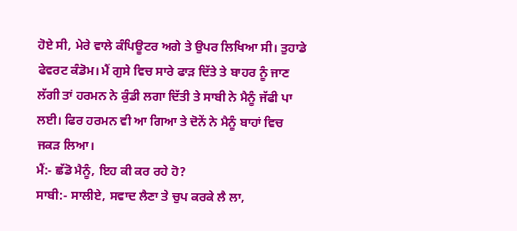ਹੋਏ ਸੀ, ਮੇਰੇ ਵਾਲੇ ਕੰਪਿਊਟਰ ਅਗੇ ਤੇ ਉਪਰ ਲਿਖਿਆ ਸੀ। ਤੁਹਾਡੇ ਫੇਵਰਟ ਕੰਡੋਮ। ਮੈਂ ਗੁਸੇ ਵਿਚ ਸਾਰੇ ਫਾੜ ਦਿੱਤੇ ਤੇ ਬਾਹਰ ਨੂੰ ਜਾਣ ਲੱਗੀ ਤਾਂ ਹਰਮਨ ਨੇ ਕੁੰਡੀ ਲਗਾ ਦਿੱਤੀ ਤੇ ਸਾਬੀ ਨੇ ਮੈਨੂੰ ਜੱਫੀ ਪਾ ਲਈ। ਫਿਰ ਹਰਮਨ ਵੀ ਆ ਗਿਆ ਤੇ ਦੋਨੇਂ ਨੇ ਮੈਨੂੰ ਬਾਹਾਂ ਵਿਚ ਜਕੜ ਲਿਆ।
ਮੈਂ:- ਛੱਡੋ ਮੈਨੂੰ, ਇਹ ਕੀ ਕਰ ਰਹੇ ਹੋ?
ਸਾਬੀ:- ਸਾਲੀਏ, ਸਵਾਦ ਲੈਣਾ ਤੇ ਚੁਪ ਕਰਕੇ ਲੈ ਲਾ,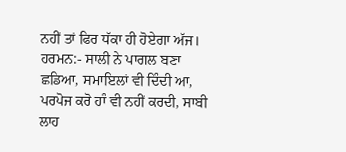ਨਹੀਂ ਤਾਂ ਫਿਰ ਧੱਕਾ ਹੀ ਹੋਏਗਾ ਅੱਜ।
ਹਰਮਨ:- ਸਾਲੀ ਨੇ ਪਾਗਲ ਬਣਾ ਛਡਿਆ, ਸਮਾਇਲਾਂ ਵੀ ਦਿੰਦੀ ਆ, ਪਰਪੋਜ ਕਰੋ ਹਾੰ ਵੀ ਨਹੀਂ ਕਰਦੀ, ਸਾਬੀ ਲਾਹ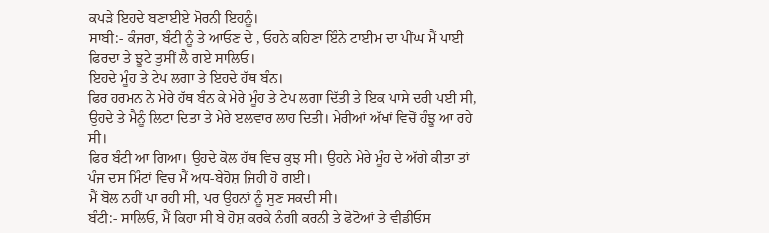ਕਪੜੇ ਇਹਦੇ ਬਣਾਈਏ ਮੋਰਨੀ ਇਹਨੂੰ।
ਸਾਬੀ:- ਕੰਜਰਾ, ਬੰਟੀ ਨੂੰ ਤੇ ਆਓਣ ਦੇ , ਓਹਨੇ ਕਹਿਣਾ ਇੰਨੇ ਟਾਈਮ ਦਾ ਪੀਂਘ ਮੈਂ ਪਾਈ ਫਿਰਦਾ ਤੇ ਝੂਟੇ ਤੁਸੀਂ ਲੈ ਗਏ ਸਾਲਿਓ।
ਇਹਦੇ ਮੂੰਹ ਤੇ ਟੇਪ ਲਗਾ ਤੇ ਇਹਦੇ ਹੱਥ ਬੰਨ।
ਫਿਰ ਹਰਮਨ ਨੇ ਮੇਰੇ ਹੱਥ ਬੰਨ ਕੇ ਮੇਰੇ ਮੂੰਹ ਤੇ ਟੇਪ ਲਗਾ ਦਿੱਤੀ ਤੇ ਇਕ ਪਾਸੇ ਦਰੀ ਪਈ ਸੀ, ਉਹਦੇ ਤੇ ਮੈਨੂੰ ਲਿਟਾ ਦਿਤਾ ਤੇ ਮੇਰੇ ੲਲਵਾਰ ਲਾਹ ਦਿਤੀ। ਮੇਰੀਆਂ ਅੱਖਾਂ ਵਿਚੋਂ ਹੰਝੂ ਆ ਰਹੇ ਸੀ।
ਫਿਰ ਬੰਟੀ ਆ ਗਿਆ। ਉਹਦੇ ਕੋਲ ਹੱਥ ਵਿਚ ਕੁਝ ਸੀ। ਉਹਨੇ ਮੇਰੇ ਮੂੰਹ ਦੇ ਅੱਗੇ ਕੀਤਾ ਤਾਂ ਪੰਜ ਦਸ ਮਿੰਟਾਂ ਵਿਚ ਮੈਂ ਅਧ-ਬੇਹੋਸ਼ ਜਿਹੀ ਹੋ ਗਈ।
ਮੈਂ ਬੋਲ ਨਹੀਂ ਪਾ ਰਹੀ ਸੀ, ਪਰ ਉਹਨਾਂ ਨੂੰ ਸੁਣ ਸਕਦੀ ਸੀ।
ਬੰਟੀ:- ਸਾਲਿਓ, ਮੈਂ ਕਿਹਾ ਸੀ ਬੇ ਹੋਸ਼ ਕਰਕੇ ਨੰਗੀ ਕਰਨੀ ਤੇ ਫੋਟੋਆਂ ਤੇ ਵੀਡੀਓਸ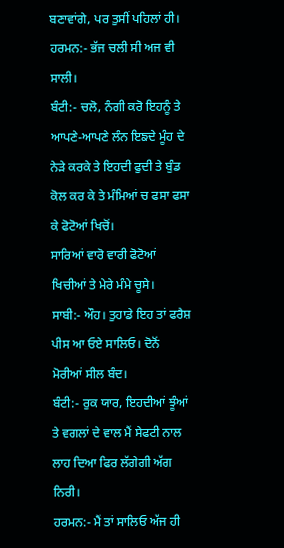ਬਣਾਵਾਂਗੇ, ਪਰ ਤੁਸੀਂ ਪਹਿਲਾਂ ਹੀ।
ਹਰਮਨ:- ਭੱਜ ਚਲੀ ਸੀ ਅਜ ਵੀ ਸਾਲੀ।
ਬੰਟੀ:- ਚਲੋ, ਨੰਗੀ ਕਰੋ ਇਹਨੂੰ ਤੇ ਆਪਣੇ-ਆਪਣੇ ਲੰਨ ਇਙਦੇ ਮੂੰਹ ਦੇ ਨੇੜੇ ਕਰਕੇ ਤੇ ਇਹਦੀ ਫੁਦੀ ਤੇ ਬੁੰਡ ਕੋਲ ਕਰ ਕੇ ਤੇ ਮੰਮਿਆਂ ਚ ਫਸਾ ਫਸਾ ਕੇ ਫੋਟੋਆਂ ਖਿਚੋਂ।
ਸਾਰਿਆਂ ਵਾਰੋ ਵਾਰੀ ਫੋਟੋਆਂ ਖਿਚੀਆਂ ਤੇ ਮੇਰੇ ਮੰਮੇ ਚੂਸੇ।
ਸਾਬੀ:- ਔਹ। ਤੁਹਾਡੇ ਇਹ ਤਾਂ ਫਰੈਸ਼ ਪੀਸ ਆ ਓਏ ਸਾਲਿਓ। ਦੋਨੋਂ ਮੋਰੀਆਂ ਸੀਲ ਬੰਦ।
ਬੰਟੀ:- ਰੁਕ ਯਾਰ, ਇਹਦੀਆਂ ਝੂੰਆਂ ਤੇ ਵਗਲਾਂ ਦੇ ਵਾਲ ਮੈਂ ਸੇਫਟੀ ਨਾਲ ਲਾਹ ਦਿਆ ਫਿਰ ਲੱਗੇਗੀ ਅੱਗ ਨਿਰੀ।
ਹਰਮਨ:- ਮੈਂ ਤਾਂ ਸਾਲਿਓ ਅੱਜ ਹੀ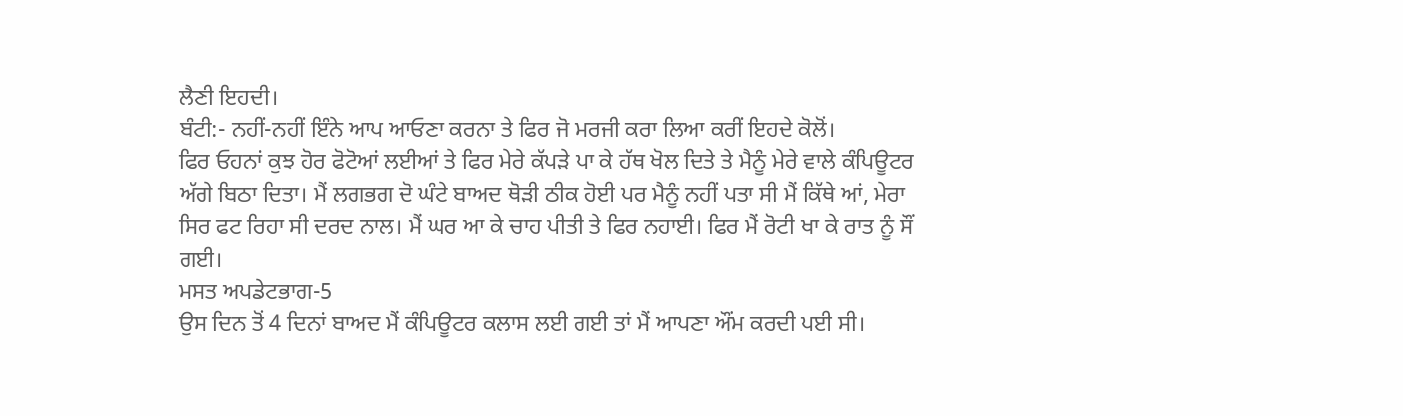ਲੈਣੀ ਇਹਦੀ।
ਬੰਟੀ:- ਨਹੀਂ-ਨਹੀਂ ਇੰਨੇ ਆਪ ਆਓਣਾ ਕਰਨਾ ਤੇ ਫਿਰ ਜੋ ਮਰਜੀ ਕਰਾ ਲਿਆ ਕਰੀਂ ਇਹਦੇ ਕੋਲੋਂ।
ਫਿਰ ਓਹਨਾਂ ਕੁਝ ਹੋਰ ਫੋਟੋਆਂ ਲਈਆਂ ਤੇ ਫਿਰ ਮੇਰੇ ਕੱਪੜੇ ਪਾ ਕੇ ਹੱਥ ਖੋਲ ਦਿਤੇ ਤੇ ਮੈਨੂੰ ਮੇਰੇ ਵਾਲੇ ਕੰਪਿਊਟਰ ਅੱਗੇ ਬਿਠਾ ਦਿਤਾ। ਮੈਂ ਲਗਭਗ ਦੋ ਘੰਟੇ ਬਾਅਦ ਥੋੜੀ ਠੀਕ ਹੋਈ ਪਰ ਮੈਨੂੰ ਨਹੀਂ ਪਤਾ ਸੀ ਮੈਂ ਕਿੱਥੇ ਆਂ, ਮੇਰਾ ਸਿਰ ਫਟ ਰਿਹਾ ਸੀ ਦਰਦ ਨਾਲ। ਮੈਂ ਘਰ ਆ ਕੇ ਚਾਹ ਪੀਤੀ ਤੇ ਫਿਰ ਨਹਾਈ। ਫਿਰ ਮੈਂ ਰੋਟੀ ਖਾ ਕੇ ਰਾਤ ਨੂੰ ਸੌਂ ਗਈ।
ਮਸਤ ਅਪਡੇਟਭਾਗ-5
ਉਸ ਦਿਨ ਤੋਂ 4 ਦਿਨਾਂ ਬਾਅਦ ਮੈਂ ਕੰਪਿਊਟਰ ਕਲਾਸ ਲਈ ਗਈ ਤਾਂ ਮੈਂ ਆਪਣਾ ਔਂਮ ਕਰਦੀ ਪਈ ਸੀ।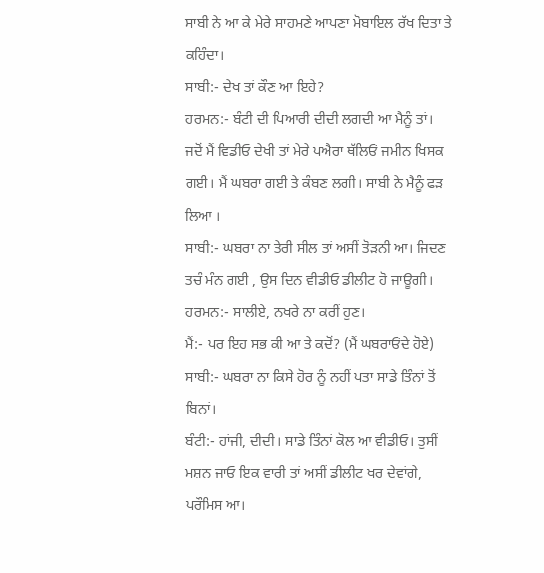ਸਾਬੀ ਨੇ ਆ ਕੇ ਮੇਰੇ ਸਾਹਮਣੇ ਆਪਣਾ ਮੋਬਾਇਲ ਰੱਖ ਦਿਤਾ ਤੇ ਕਹਿੰਦਾ।
ਸਾਬੀ:- ਦੇਖ ਤਾਂ ਕੌਣ ਆ ਇਹੇ?
ਹਰਮਨ:- ਬੰਟੀ ਦੀ ਪਿਆਰੀ ਦੀਦੀ ਲਗਦੀ ਆ ਮੈਨੂੰ ਤਾਂ।
ਜਦੋਂ ਮੈਂ ਵਿਡੀਓ ਦੇਖੀ ਤਾਂ ਮੇਰੇ ਪਐਰਾ ਥੱਲਿਓਂ ਜਮੀਨ ਖਿਸਕ ਗਈ। ਮੈਂ ਘਬਰਾ ਗਈ ਤੇ ਕੰਬਣ ਲਗੀ। ਸਾਬੀ ਨੇ ਮੈਨੂੰ ਫੜ ਲਿਆ ।
ਸਾਬੀ:- ਘਬਰਾ ਨਾ ਤੇਰੀ ਸੀਲ ਤਾਂ ਅਸੀਂ ਤੋੜਨੀ ਆ। ਜਿਦਣ ਤਚੰ ਮੰਨ ਗਈ , ਉਸ ਦਿਨ ਵੀਡੀਓ ਡੀਲੀਟ ਹੋ ਜਾਊਗੀ।
ਹਰਮਨ:- ਸਾਲੀਏ, ਨਖਰੇ ਨਾ ਕਰੀਂ ਹੁਣ।
ਮੈਂ:- ਪਰ ਇਹ ਸਭ ਕੀ ਆ ਤੇ ਕਦੋਂ? (ਮੈਂ ਘਬਰਾਓਂਦੇ ਹੋਏ)
ਸਾਬੀ:- ਘਬਰਾ ਨਾ ਕਿਸੇ ਹੋਰ ਨੂੰ ਨਹੀਂ ਪਤਾ ਸਾਡੇ ਤਿੰਨਾਂ ਤੋਂ ਬਿਨਾਂ।
ਬੰਟੀ:- ਹਾਂਜੀ, ਦੀਦੀ। ਸਾਡੇ ਤਿੰਨਾਂ ਕੋਲ ਆ ਵੀਡੀਓ। ਤੁਸੀਂ ਮਸ਼ਨ ਜਾਓ ਇਕ ਵਾਰੀ ਤਾਂ ਅਸੀਂ ਡੀਲੀਟ ਖਰ ਦੇਵਾਂਗੇ, ਪਰੌਮਿਸ ਆ।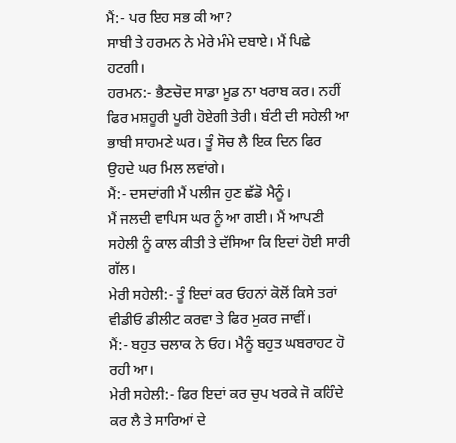ਮੈਂ:- ਪਰ ਇਹ ਸਭ ਕੀ ਆ?
ਸਾਬੀ ਤੇ ਹਰਮਨ ਨੇ ਮੇਰੇ ਮੰਮੇ ਦਬਾਏ। ਮੈਂ ਪਿਛੇ ਹਟਗੀ।
ਹਰਮਨ:- ਭੈਣਚੋਦ ਸਾਡਾ ਮੂਡ ਨਾ ਖਰਾਬ ਕਰ। ਨਹੀਂ ਫਿਰ ਮਸ਼ਹੂਰੀ ਪੂਰੀ ਹੋਏਗੀ ਤੇਰੀ। ਬੰਟੀ ਦੀ ਸਹੇਲੀ ਆ ਭਾਬੀ ਸਾਹਮਣੇ ਘਰ। ਤੂੰ ਸੋਚ ਲੈ ਇਕ ਦਿਨ ਫਿਰ ਉਹਦੇ ਘਰ ਮਿਲ ਲਵਾਂਗੇ।
ਮੈਂ:- ਦਸਦਾਂਗੀ ਮੈਂ ਪਲੀਜ ਹੁਣ ਛੱਡੋ ਮੈਨੂੰ।
ਮੈਂ ਜਲਦੀ ਵਾਪਿਸ ਘਰ ਨੂੰ ਆ ਗਈ। ਮੈਂ ਆਪਣੀ ਸਹੇਲੀ ਨੂੰ ਕਾਲ ਕੀਤੀ ਤੇ ਦੱਸਿਆ ਕਿ ਇਦਾਂ ਹੋਈ ਸਾਰੀ ਗੱਲ।
ਮੇਰੀ ਸਹੇਲੀ:- ਤੂੰ ਇਦਾਂ ਕਰ ਓਹਨਾਂ ਕੋਲੋਂ ਕਿਸੇ ਤਰਾਂ ਵੀਡੀਓ ਡੀਲੀਟ ਕਰਵਾ ਤੇ ਫਿਰ ਮੁਕਰ ਜਾਵੀਂ।
ਮੈਂ:- ਬਹੁਤ ਚਲਾਕ ਨੇ ਓਹ। ਮੈਨੂੰ ਬਹੁਤ ਘਬਰਾਹਟ ਹੋ ਰਹੀ ਆ।
ਮੇਰੀ ਸਹੇਲੀ:- ਫਿਰ ਇਦਾਂ ਕਰ ਚੁਪ ਖਰਕੇ ਜੋ ਕਹਿੰਦੇ ਕਰ ਲੈ ਤੇ ਸਾਰਿਆਂ ਦੇ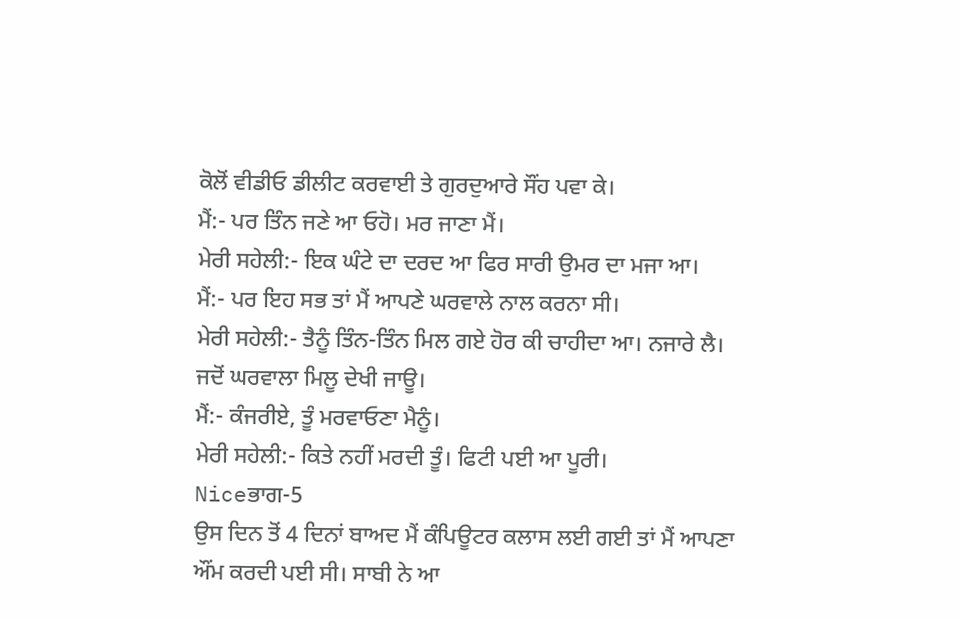ਕੋਲੋਂ ਵੀਡੀਓ ਡੀਲੀਟ ਕਰਵਾਈ ਤੇ ਗੁਰਦੁਆਰੇ ਸੌਂਹ ਪਵਾ ਕੇ।
ਮੈਂ:- ਪਰ ਤਿੰਨ ਜਣੇ ਆ ਓਹੋ। ਮਰ ਜਾਣਾ ਮੈਂ।
ਮੇਰੀ ਸਹੇਲੀ:- ਇਕ ਘੰਟੇ ਦਾ ਦਰਦ ਆ ਫਿਰ ਸਾਰੀ ਉਮਰ ਦਾ ਮਜਾ ਆ।
ਮੈਂ:- ਪਰ ਇਹ ਸਭ ਤਾਂ ਮੈਂ ਆਪਣੇ ਘਰਵਾਲੇ ਨਾਲ ਕਰਨਾ ਸੀ।
ਮੇਰੀ ਸਹੇਲੀ:- ਤੈਨੂੰ ਤਿੰਨ-ਤਿੰਨ ਮਿਲ ਗਏ ਹੋਰ ਕੀ ਚਾਹੀਦਾ ਆ। ਨਜਾਰੇ ਲੈ। ਜਦੋਂ ਘਰਵਾਲਾ ਮਿਲੂ ਦੇਖੀ ਜਾਊ।
ਮੈਂ:- ਕੰਜਰੀਏ, ਤੂੰ ਮਰਵਾਓਣਾ ਮੈਨੂੰ।
ਮੇਰੀ ਸਹੇਲੀ:- ਕਿਤੇ ਨਹੀਂ ਮਰਦੀ ਤੂੰ। ਫਿਟੀ ਪਈ ਆ ਪੂਰੀ।
Niceਭਾਗ-5
ਉਸ ਦਿਨ ਤੋਂ 4 ਦਿਨਾਂ ਬਾਅਦ ਮੈਂ ਕੰਪਿਊਟਰ ਕਲਾਸ ਲਈ ਗਈ ਤਾਂ ਮੈਂ ਆਪਣਾ ਔਂਮ ਕਰਦੀ ਪਈ ਸੀ। ਸਾਬੀ ਨੇ ਆ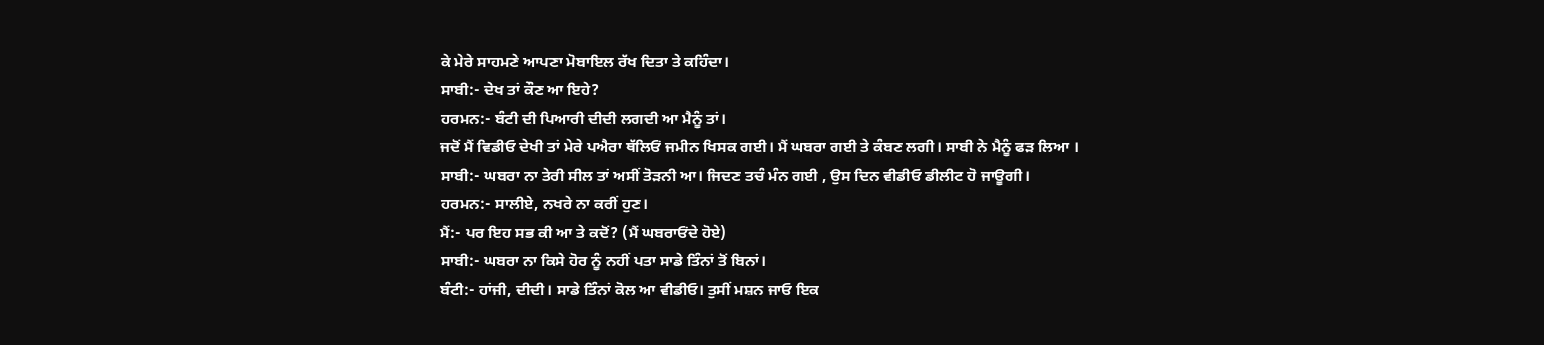ਕੇ ਮੇਰੇ ਸਾਹਮਣੇ ਆਪਣਾ ਮੋਬਾਇਲ ਰੱਖ ਦਿਤਾ ਤੇ ਕਹਿੰਦਾ।
ਸਾਬੀ:- ਦੇਖ ਤਾਂ ਕੌਣ ਆ ਇਹੇ?
ਹਰਮਨ:- ਬੰਟੀ ਦੀ ਪਿਆਰੀ ਦੀਦੀ ਲਗਦੀ ਆ ਮੈਨੂੰ ਤਾਂ।
ਜਦੋਂ ਮੈਂ ਵਿਡੀਓ ਦੇਖੀ ਤਾਂ ਮੇਰੇ ਪਐਰਾ ਥੱਲਿਓਂ ਜਮੀਨ ਖਿਸਕ ਗਈ। ਮੈਂ ਘਬਰਾ ਗਈ ਤੇ ਕੰਬਣ ਲਗੀ। ਸਾਬੀ ਨੇ ਮੈਨੂੰ ਫੜ ਲਿਆ ।
ਸਾਬੀ:- ਘਬਰਾ ਨਾ ਤੇਰੀ ਸੀਲ ਤਾਂ ਅਸੀਂ ਤੋੜਨੀ ਆ। ਜਿਦਣ ਤਚੰ ਮੰਨ ਗਈ , ਉਸ ਦਿਨ ਵੀਡੀਓ ਡੀਲੀਟ ਹੋ ਜਾਊਗੀ।
ਹਰਮਨ:- ਸਾਲੀਏ, ਨਖਰੇ ਨਾ ਕਰੀਂ ਹੁਣ।
ਮੈਂ:- ਪਰ ਇਹ ਸਭ ਕੀ ਆ ਤੇ ਕਦੋਂ? (ਮੈਂ ਘਬਰਾਓਂਦੇ ਹੋਏ)
ਸਾਬੀ:- ਘਬਰਾ ਨਾ ਕਿਸੇ ਹੋਰ ਨੂੰ ਨਹੀਂ ਪਤਾ ਸਾਡੇ ਤਿੰਨਾਂ ਤੋਂ ਬਿਨਾਂ।
ਬੰਟੀ:- ਹਾਂਜੀ, ਦੀਦੀ। ਸਾਡੇ ਤਿੰਨਾਂ ਕੋਲ ਆ ਵੀਡੀਓ। ਤੁਸੀਂ ਮਸ਼ਨ ਜਾਓ ਇਕ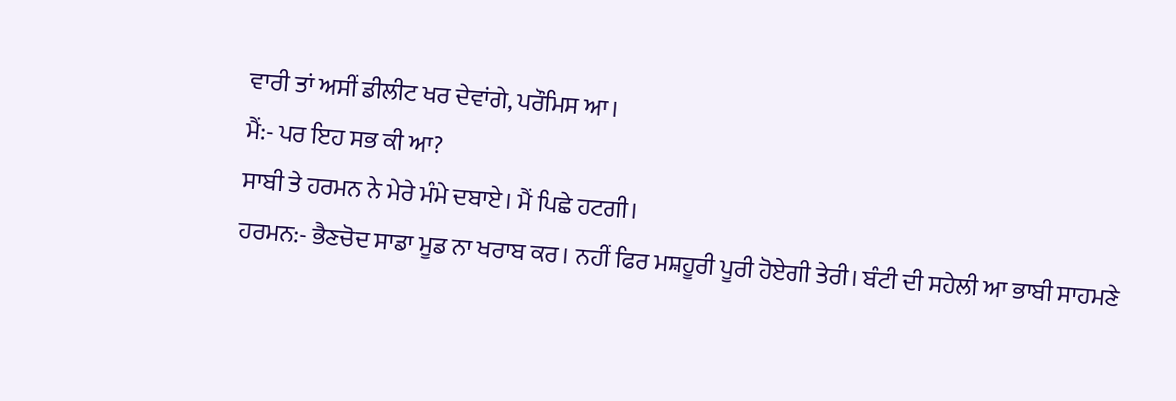ਵਾਰੀ ਤਾਂ ਅਸੀਂ ਡੀਲੀਟ ਖਰ ਦੇਵਾਂਗੇ, ਪਰੌਮਿਸ ਆ।
ਮੈਂ:- ਪਰ ਇਹ ਸਭ ਕੀ ਆ?
ਸਾਬੀ ਤੇ ਹਰਮਨ ਨੇ ਮੇਰੇ ਮੰਮੇ ਦਬਾਏ। ਮੈਂ ਪਿਛੇ ਹਟਗੀ।
ਹਰਮਨ:- ਭੈਣਚੋਦ ਸਾਡਾ ਮੂਡ ਨਾ ਖਰਾਬ ਕਰ। ਨਹੀਂ ਫਿਰ ਮਸ਼ਹੂਰੀ ਪੂਰੀ ਹੋਏਗੀ ਤੇਰੀ। ਬੰਟੀ ਦੀ ਸਹੇਲੀ ਆ ਭਾਬੀ ਸਾਹਮਣੇ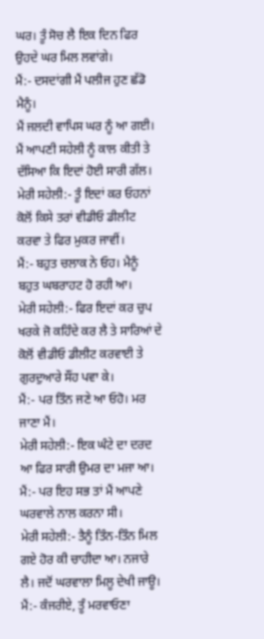ਘਰ। ਤੂੰ ਸੋਚ ਲੈ ਇਕ ਦਿਨ ਫਿਰ ਉਹਦੇ ਘਰ ਮਿਲ ਲਵਾਂਗੇ।
ਮੈਂ:- ਦਸਦਾਂਗੀ ਮੈਂ ਪਲੀਜ ਹੁਣ ਛੱਡੋ ਮੈਨੂੰ।
ਮੈਂ ਜਲਦੀ ਵਾਪਿਸ ਘਰ ਨੂੰ ਆ ਗਈ। ਮੈਂ ਆਪਣੀ ਸਹੇਲੀ ਨੂੰ ਕਾਲ ਕੀਤੀ ਤੇ ਦੱਸਿਆ ਕਿ ਇਦਾਂ ਹੋਈ ਸਾਰੀ ਗੱਲ।
ਮੇਰੀ ਸਹੇਲੀ:- ਤੂੰ ਇਦਾਂ ਕਰ ਓਹਨਾਂ ਕੋਲੋਂ ਕਿਸੇ ਤਰਾਂ ਵੀਡੀਓ ਡੀਲੀਟ ਕਰਵਾ ਤੇ ਫਿਰ ਮੁਕਰ ਜਾਵੀਂ।
ਮੈਂ:- ਬਹੁਤ ਚਲਾਕ ਨੇ ਓਹ। ਮੈਨੂੰ ਬਹੁਤ ਘਬਰਾਹਟ ਹੋ ਰਹੀ ਆ।
ਮੇਰੀ ਸਹੇਲੀ:- ਫਿਰ ਇਦਾਂ ਕਰ ਚੁਪ ਖਰਕੇ ਜੋ ਕਹਿੰਦੇ ਕਰ ਲੈ ਤੇ ਸਾਰਿਆਂ ਦੇ ਕੋਲੋਂ ਵੀਡੀਓ ਡੀਲੀਟ ਕਰਵਾਈ ਤੇ ਗੁਰਦੁਆਰੇ ਸੌਂਹ ਪਵਾ ਕੇ।
ਮੈਂ:- ਪਰ ਤਿੰਨ ਜਣੇ ਆ ਓਹੋ। ਮਰ ਜਾਣਾ ਮੈਂ।
ਮੇਰੀ ਸਹੇਲੀ:- ਇਕ ਘੰਟੇ ਦਾ ਦਰਦ ਆ ਫਿਰ ਸਾਰੀ ਉਮਰ ਦਾ ਮਜਾ ਆ।
ਮੈਂ:- ਪਰ ਇਹ ਸਭ ਤਾਂ ਮੈਂ ਆਪਣੇ ਘਰਵਾਲੇ ਨਾਲ ਕਰਨਾ ਸੀ।
ਮੇਰੀ ਸਹੇਲੀ:- ਤੈਨੂੰ ਤਿੰਨ-ਤਿੰਨ ਮਿਲ ਗਏ ਹੋਰ ਕੀ ਚਾਹੀਦਾ ਆ। ਨਜਾਰੇ ਲੈ। ਜਦੋਂ ਘਰਵਾਲਾ ਮਿਲੂ ਦੇਖੀ ਜਾਊ।
ਮੈਂ:- ਕੰਜਰੀਏ, ਤੂੰ ਮਰਵਾਓਣਾ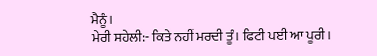ਮੈਨੂੰ।
ਮੇਰੀ ਸਹੇਲੀ:- ਕਿਤੇ ਨਹੀਂ ਮਰਦੀ ਤੂੰ। ਫਿਟੀ ਪਈ ਆ ਪੂਰੀ।